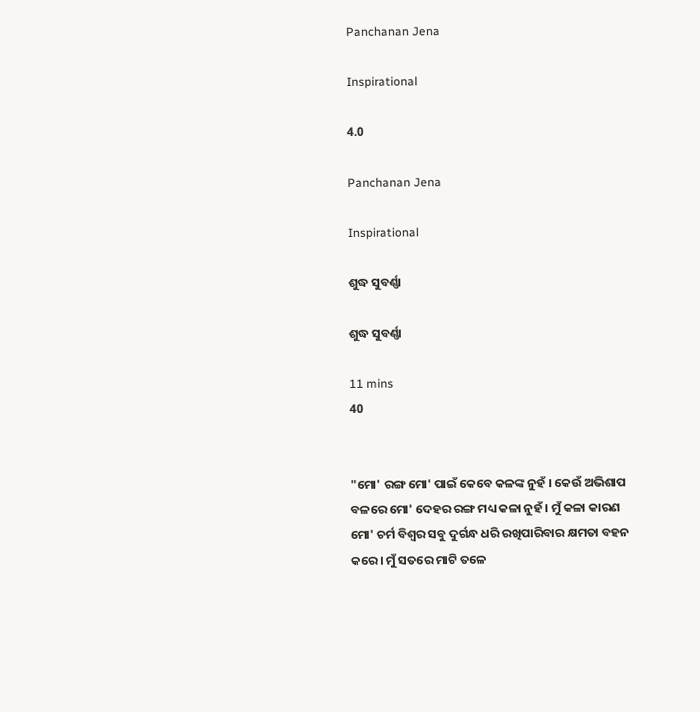Panchanan Jena

Inspirational

4.0

Panchanan Jena

Inspirational

ଶୁଦ୍ଧ ସୁବର୍ଣ୍ଣା

ଶୁଦ୍ଧ ସୁବର୍ଣ୍ଣା

11 mins
40


"ମୋ' ରଙ୍ଗ ମୋ' ପାଇଁ କେବେ କଳଙ୍କ ନୁହଁ । କେଉଁ ଅଭିଶାପ ବଳରେ ମୋ' ଦେହର ରଙ୍ଗ ମଧ୍ୟ କଳା ନୁହଁ । ମୁଁ କଳା କାରଣ ମୋ' ଚର୍ମ ବିଶ୍ଵର ସବୁ ଦୁର୍ଗନ୍ଧ ଧରି ରଖିପାରିବାର କ୍ଷମତା ବହନ କରେ । ମୁଁ ସତରେ ମାଟି ତଳେ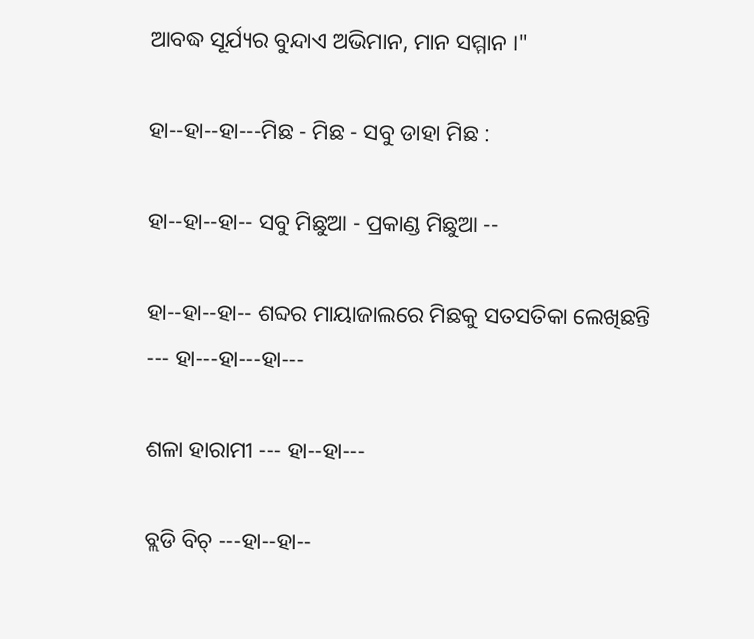ଆବଦ୍ଧ ସୂର୍ଯ୍ୟର ବୁନ୍ଦାଏ ଅଭିମାନ, ମାନ ସମ୍ମାନ ।"

ହା--ହା--ହା---ମିଛ - ମିଛ - ସବୁ ଡାହା ମିଛ :

ହା--ହା--ହା-- ସବୁ ମିଛୁଆ - ପ୍ରକାଣ୍ଡ ମିଛୁଆ --

ହା--ହା--ହା-- ଶବ୍ଦର ମାୟାଜାଲରେ ମିଛକୁ ସତସତିକା ଲେଖିଛନ୍ତି --- ହା---ହା---ହା---

ଶଳା ହାରାମୀ --- ହା--ହା---

ବ୍ଲଡି ବିଚ୍ ---ହା--ହା--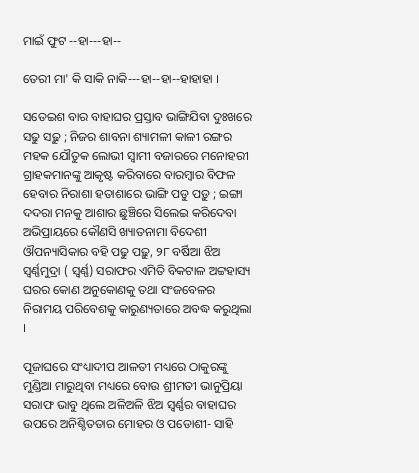ମାଇଁ ଫୁଟ --ହା---ହା--

ତେରୀ ମା' କି ସାକି ନାକି---ହା--ହା--ହାହାହା ।

ସତେଇଶ ବାର ବାହାଘର ପ୍ରସ୍ତାବ ଭାଙ୍ଗିଯିବା ଦୁଃଖରେ ସଢୁ ସଢ଼ୁ ; ନିଜର ଶାବନା ଶ୍ୟାମଳୀ କାଳୀ ରଙ୍ଗର ମହକ ଯୌତୁକ ଲୋଭୀ ସ୍ୱାମୀ ବଜାରରେ ମନୋହରୀ ଗ୍ରାହକମାନଙ୍କୁ ଆକୃଷ୍ଟ କରିବାରେ ବାରମ୍ଵାର ବିଫଳ ହେବାର ନିରାଶା ହତାଶାରେ ଭାଙ୍ଗି ପଡୁ ପଡ଼ୁ ; ଇଙ୍ଗା ଦଦରା ମନକୁ ଆଶାର ଛୁଞ୍ଚିରେ ସିଲେଇ କରିଦେବା ଅଭିପ୍ରାୟରେ କୌଣସି ଖ୍ୟାତନାମା ବିଦେଶୀ ଔପନ୍ୟାସିକାର ବହି ପଢୁ ପଢ଼ୁ, ୨୮ ବର୍ଷିଆ ଝିଅ ସ୍ୱର୍ଣ୍ଣମୁଦ୍ରା ( ସ୍ୱର୍ଣ୍ଣ) ସରାଫର ଏମିତି ବିକଟାଳ ଅଟ୍ଟହାସ୍ୟ ଘରର କୋଣ ଅନୁକୋଣକୁ ତଥା ସଂଜବେଳର ନିରାମୟ ପରିବେଶକୁ କାରୁଣ୍ୟତାରେ ଅବଦ୍ଧ କରୁଥିଲା ।

ପୂଜାଘରେ ସଂଧ୍ୟାଦୀପ ଆଳତୀ ମଧ୍ୟରେ ଠାକୁରଙ୍କୁ ମୁଣ୍ଡିଆ ମାରୁଥିବା ମଧ୍ୟରେ ବୋଉ ଶ୍ରୀମତୀ ଭାନୁପ୍ରିୟା ସରାଫ ଭାବୁ ଥିଲେ ଅଳିଅଳି ଝିଅ ସ୍ୱର୍ଣ୍ଣର ବାହାଘର ଉପରେ ଅନିଶ୍ଚିତତାର ମୋହର ଓ ପଡୋଶୀ- ସାହି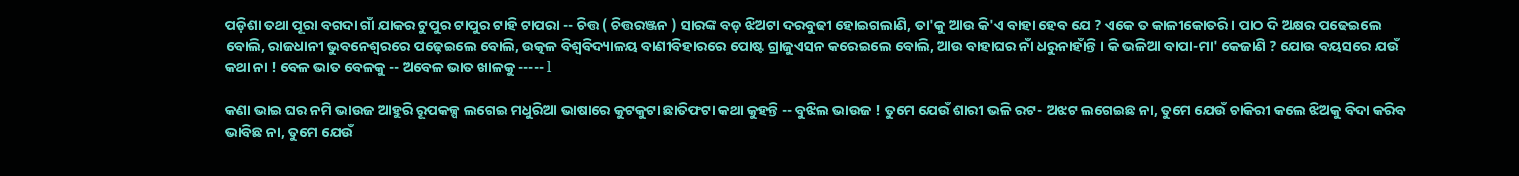ପଡ଼ିଶା ତଥା ପୂରା ବଗଦା ଗାଁ ଯାକର ଟୁପୁର ଟାପୁର ଟାହି ଟାପରା -- ଚିତ୍ତ ( ଚିତ୍ତରଞ୍ଜନ ) ସାରଙ୍କ ବଡ଼ ଝିଅଟା ଦରବୁଢୀ ହୋଇଗଲାଣି, ତା'କୁ ଆଉ କି'ଏ ବାହା ହେବ ଯେ ? ଏକେ ତ କାଳୀକୋତରି । ପାଠ ଦି ଅକ୍ଷର ପଢେଇଲେ ବୋଲି, ରାଜଧାନୀ ଭୁବନେଶ୍ଵରରେ ପଢ଼େଇଲେ ବୋଲି, ଉତ୍କଳ ବିଶ୍ଵବିଦ୍ୟାଳୟ ବାଣୀବିହାରରେ ପୋଷ୍ଟ ଗ୍ରାଜୁଏସନ କରେଇଲେ ବୋଲି, ଆଉ ବାହାଘର ନାଁ ଧରୁନାହାଁନ୍ତି । କି ଭଳିଆ ବାପା-ମା' କେଜାଣି ? ଯୋଉ ବୟସରେ ଯଉଁ କଥା ନା ! ବେଳ ଭାତ ବେଳକୁ -- ଅବେଳ ଭାତ ଖାଳକୁ ----- l

କଣା ଭାଇ ଘର ନମି ଭାଉଜ ଆହୁରି ରୂପକଳ୍ପ ଲଗେଇ ମଧୁରିଆ ଭାଷାରେ କୁଟକୁଟା ଛାତିଫଟା କଥା କୁହନ୍ତି -- ବୁଝିଲ ଭାଉଜ ! ତୁମେ ଯେଉଁ ଶାରୀ ଭଳି ରଟ- ଅଝଟ ଲଗେଇଛ ନା, ତୁମେ ଯେଉଁ ଚାକିରୀ କଲେ ଝିଅକୁ ବିଦା କରିବ ଭାବିଛ ନା, ତୁମେ ଯେଉଁ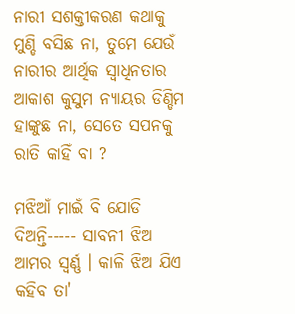ନାରୀ ସଶକ୍ତୀକରଣ କଥାକୁ ମୁଣ୍ଡି ବସିଛ ନା, ତୁମେ ଯେଉଁ ନାରୀର ଆର୍ଥିକ ସ୍ଵାଧିନତାର ଆକାଶ କୁସୁମ ନ୍ୟାୟର ଡିଣ୍ଡିମ ହାଙ୍କୁଛ ନା, ସେତେ ସପନକୁ ରାତି କାହିଁ ବା ?

ମଝିଆଁ ମାଇଁ ବି ଯୋଡି ଦିଅନ୍ତି----- ସାବନୀ ଝିଅ ଆମର ସ୍ୱର୍ଣ୍ଣ । କାଳି ଝିଅ ଯିଏ କହିବ ତା'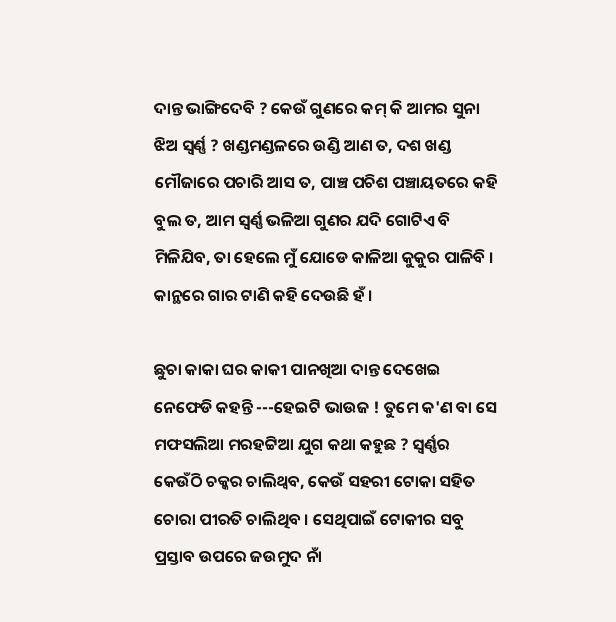ଦାନ୍ତ ଭାଙ୍ଗିଦେବି ? କେଉଁ ଗୁଣରେ କମ୍ କି ଆମର ସୁନା ଝିଅ ସ୍ୱର୍ଣ୍ଣ ? ଖଣ୍ଡମଣ୍ଡଳରେ ଉଣ୍ଡି ଆଣ ତ, ଦଶ ଖଣ୍ଡ ମୌଜାରେ ପଚାରି ଆସ ତ, ପାଞ୍ଚ ପଚିଶ ପଞ୍ଚାୟତରେ କହି ବୁଲ ତ, ଆମ ସ୍ୱର୍ଣ୍ଣ ଭଳିଆ ଗୁଣର ଯଦି ଗୋଟିଏ ବି ମିଳିଯିବ, ତା ହେଲେ ମୁଁ ଯୋଡେ କାଳିଆ କୁକୁର ପାଳିବି । କାନ୍ଥରେ ଗାର ଟାଣି କହି ଦେଉଛି ହଁ ।

ଛୁଚା କାକା ଘର କାକୀ ପାନଖିଆ ଦାନ୍ତ ଦେଖେଇ ନେଫେଡି କହନ୍ତି ---ହେଇଟି ଭାଉଜ ! ତୁମେ କ'ଣ ବା ସେ ମଫସଲିଆ ମରହଟ୍ଟିଆ ଯୁଗ କଥା କହୁଛ ? ସ୍ୱର୍ଣ୍ଣର କେଉଁଠି ଚକ୍କର ଚାଲିଥ୍ଵବ, କେଉଁ ସହରୀ ଟୋକା ସହିତ ଚୋରା ପୀରତି ଚାଲିଥିବ । ସେଥିପାଇଁ ଟୋକୀର ସବୁ ପ୍ରସ୍ତାବ ଉପରେ ଜଉମୁଦ ନାଁ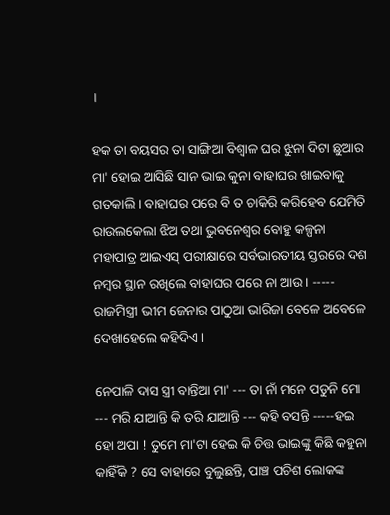।

ହକ ତା ବୟସର ତା ସାଙ୍ଗିଆ ବିଶ୍ଵାଳ ଘର ଝୁନା ଦିଟା ଛୁଆର ମା' ହୋଇ ଆସିଛି ସାନ ଭାଇ କୁନା ବାହାଘର ଖାଇବାକୁ ଗତକାଲି । ବାହାଘର ପରେ ବି ତ ଚାକିରି କରିହେବ ଯେମିତି ରାଉଲକେଲା ଝିଅ ତଥା ଭୁବନେଶ୍ଵର ବୋହୁ କଳ୍ପନା ମହାପାତ୍ର ଆଇଏସ୍ ପରୀକ୍ଷାରେ ସର୍ବଭାରତୀୟ ସ୍ତରରେ ଦଶ ନମ୍ବର ସ୍ଥାନ ରଖିଲେ ବାହାଘର ପରେ ନା ଆଉ । ----- ରାଜମିସ୍ତ୍ରୀ ଭୀମ ଜେନାର ପାଠୁଆ ଭାରିଜା ବେଳେ ଅବେଳେ ଦେଖାହେଲେ କହିଦିଏ ।

ନେପାଳି ଦାସ ସ୍ତ୍ରୀ ବାନ୍ତିଆ ମା' --- ତା ନାଁ ମନେ ପଡୁନି ମୋ --- ମରି ଯାଆନ୍ତି କି ତରି ଯାଆନ୍ତି --- କହି ବସନ୍ତି -----ହଇ ହୋ ଅପା ! ତୁମେ ମା'ଟା ହେଇ କି ଚିତ୍ତ ଭାଇଙ୍କୁ କିଛି କହୁନା କାହିଁକି ? ସେ ବାହାରେ ବୁଲୁଛନ୍ତି, ପାଞ୍ଚ ପଚିଶ ଲୋକଙ୍କ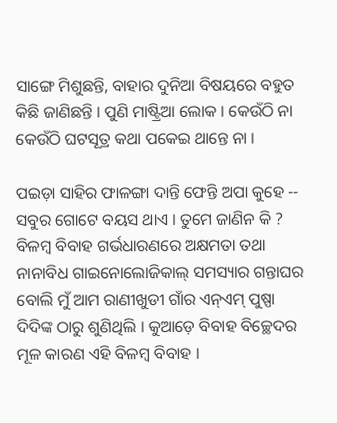ସାଙ୍ଗେ ମିଶୁଛନ୍ତି, ବାହାର ଦୁନିଆ ବିଷୟରେ ବହୁତ କିଛି ଜାଣିଛନ୍ତି । ପୁଣି ମାଷ୍ଟ୍ରିଆ ଲୋକ । କେଉଁଠି ନା କେଉଁଠି ଘଟସୂତ୍ର କଥା ପକେଇ ଥାନ୍ତେ ନା ।

ପଇଡ଼ା ସାହିର ଫାଳଙ୍ଗା ଦାନ୍ତି ଫେନ୍ତି ଅପା କୁହେ -- ସବୁର ଗୋଟେ ବୟସ ଥାଏ । ତୁମେ ଜାଣିନ କି ? ବିଳମ୍ବ ବିବାହ ଗର୍ଭଧାରଣରେ ଅକ୍ଷମତା ତଥା ନାନାବିଧ ଗାଇନୋଲୋଜିକାଲ୍ ସମସ୍ୟାର ଗନ୍ତାଘର ବୋଲି ମୁଁ ଆମ ରାଣୀଖୁଡୀ ଗାଁର ଏନ୍ଏମ୍ ପୁଷ୍ପା ଦିଦିଙ୍କ ଠାରୁ ଶୁଣିଥିଲି । କୁଆଡ଼େ ବିବାହ ବିଚ୍ଛେଦର ମୂଳ କାରଣ ଏହି ବିଳମ୍ବ ବିବାହ ।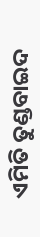ଏମିତି ତୁଣ୍ଡବାଇଦ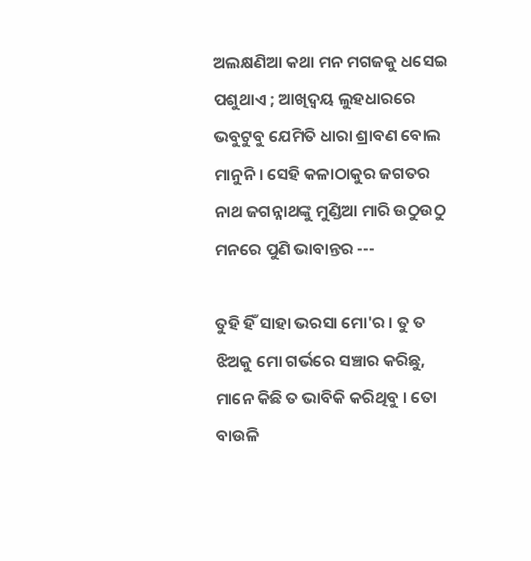ଅଲକ୍ଷଣିଆ କଥା ମନ ମଗଜକୁ ଧସେଇ ପଶୁଥାଏ ; ଆଖିଦ୍ଵୟ ଲୁହଧାରରେ ଭବୁଟୁବୁ ଯେମିତି ଧାରା ଶ୍ରାବଣ ବୋଲ ମାନୁନି । ସେହି କଳାଠାକୁର ଜଗତର ନାଥ ଜଗନ୍ନାଥଙ୍କୁ ମୁଣ୍ଡିଆ ମାରି ଉଠୁଉଠୁ ମନରେ ପୁଣି ଭାବାନ୍ତର ---

ତୁହି ହିଁ ସାହା ଭରସା ମୋ'ର । ତୁ ତ ଝିଅକୁ ମୋ ଗର୍ଭରେ ସଞ୍ଚାର କରିଛୁ, ମାନେ କିଛି ତ ଭାବିକି କରିଥିବୁ । ତୋ ବାଉଳି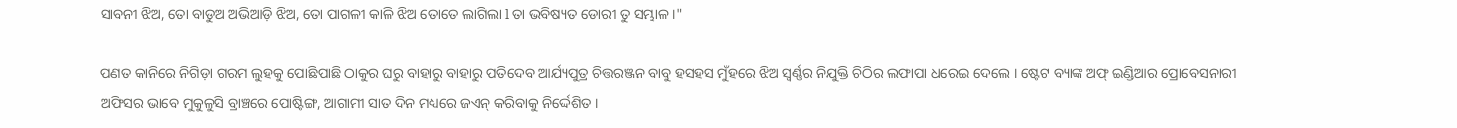ସାବନୀ ଝିଅ, ତୋ ବାଡୁଅ ଅଭିଆଡ଼ି ଝିଅ, ତୋ ପାଗଳୀ କାଳି ଝିଅ ତୋତେ ଲାଗିଲା l ତା ଭବିଷ୍ୟତ ଡୋରୀ ତୁ ସମ୍ଭାଳ ।"

ପଣତ କାନିରେ ନିଗିଡ଼ା ଗରମ ଲୁହକୁ ପୋଛିପାଛି ଠାକୁର ଘରୁ ବାହାରୁ ବାହାରୁ ପତିଦେବ ଆର୍ଯ୍ୟପୁତ୍ର ଚିତ୍ତରଞ୍ଜନ ବାବୁ ହସହସ ମୁଁହରେ ଝିଅ ସ୍ୱର୍ଣ୍ଣର ନିଯୁକ୍ତି ଚିଠିର ଲଫାପା ଧରେଇ ଦେଲେ । ଷ୍ଟେଟ ବ୍ୟାଙ୍କ ଅଫ୍ ଇଣ୍ଡିଆର ପ୍ରୋବେସନାରୀ ଅଫିସର ଭାବେ ମୁକୁଳୁସି ବ୍ରାଞ୍ଚରେ ପୋଷ୍ଟିଙ୍ଗ, ଆଗାମୀ ସାତ ଦିନ ମଧ୍ୟରେ ଜଏନ୍‌ କରିବାକୁ ନିର୍ଦ୍ଦେଶିତ ।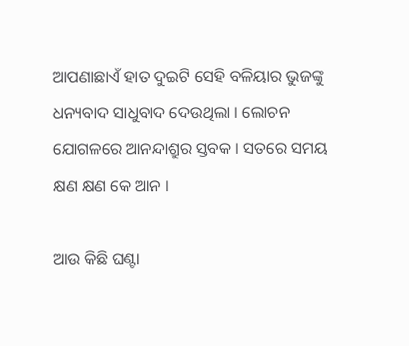ଆପଣାଛାଏଁ ହାତ ଦୁଇଟି ସେହି ବଳିୟାର ଭୁଜଙ୍କୁ ଧନ୍ୟବାଦ ସାଧୁବାଦ ଦେଉଥିଲା । ଲୋଚନ ଯୋଗଳରେ ଆନନ୍ଦାଶ୍ରୁର ସ୍ତବକ । ସତରେ ସମୟ କ୍ଷଣ କ୍ଷଣ କେ ଆନ ।

ଆଉ କିଛି ଘଣ୍ଟା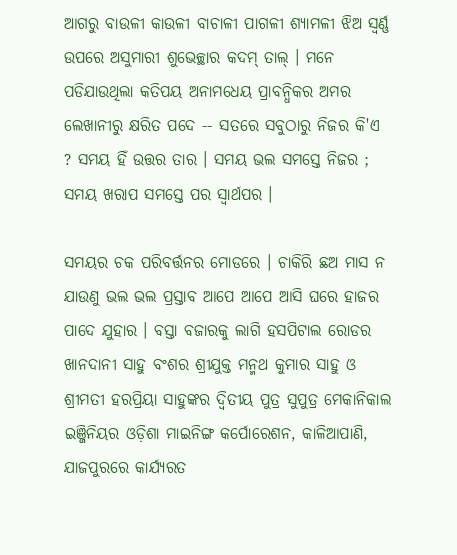ଆଗରୁ ବାଉଳୀ କାଉଳୀ ବାଚାଳୀ ପାଗଳୀ ଶ୍ୟାମଳୀ ଝିଅ ସ୍ୱର୍ଣ୍ଣ ଉପରେ ଅସୁମାରୀ ଶୁଭେଚ୍ଛାର କଦମ୍ ତାଲ୍ । ମନେ ପଡିଯାଉଥିଲା କତିପୟ ଅନାମଧେୟ ପ୍ରାବନ୍ଧିକର ଅମର ଲେଖାନୀରୁ କ୍ଷରିତ ପଦେ -- ସତରେ ସବୁଠାରୁ ନିଜର କି'ଏ ? ସମୟ ହିଁ ଉତ୍ତର ତାର । ସମୟ ଭଲ ସମସ୍ତେ ନିଜର ; ସମୟ ଖରାପ ସମସ୍ତେ ପର ସ୍ଵାର୍ଥପର ।

ସମୟର ଚକ ପରିବର୍ତ୍ତନର ମୋଡରେ । ଚାକିରି ଛଅ ମାସ ନ ଯାଉଣୁ ଭଲ ଭଲ ପ୍ରସ୍ତାବ ଆପେ ଆପେ ଆସି ଘରେ ହାଜର ପାଦେ ଯୁହାର । ବସ୍ତା ବଜାରକୁ ଲାଗି ହସପିଟାଲ ରୋଡର ଖାନଦାନୀ ସାହୁ ବଂଶର ଶ୍ରୀଯୁକ୍ତ ମନ୍ମଥ କୁମାର ସାହୁ ଓ ଶ୍ରୀମତୀ ହରପ୍ରିୟା ସାହୁଙ୍କର ଦ୍ୱିତୀୟ ପୁତ୍ର ସୁପୁତ୍ର ମେକାନିକାଲ ଇଞ୍ଜିନିୟର ଓଡ଼ିଶା ମାଇନିଙ୍ଗ କର୍ପୋରେଶନ, କାଳିଆପାଣି, ଯାଜପୁରରେ କାର୍ଯ୍ୟରତ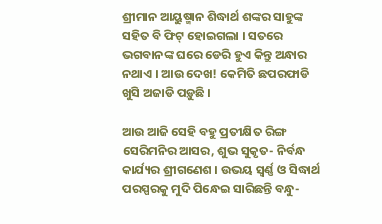ଶ୍ରୀମାନ ଆୟୁଷ୍ମାନ ଶିଦ୍ଧାର୍ଥ ଶଙ୍କର ସାହୁଙ୍କ ସହିତ ବି ଫିଟ୍ ହୋଇଗଲା । ସତରେ ଭଗବାନଙ୍କ ଘରେ ଡେରି ହୁଏ କିନ୍ତୁ ଅନ୍ଧାର ନଥାଏ । ଆଉ ଦେଖ! କେମିତି ଛପରଫାଡି ଖୁସି ଅଜାଡି ପଡ଼ୁଛି ।

ଆଉ ଆଜି ସେହି ବହୁ ପ୍ରତୀକ୍ଷିତ ରିଙ୍ଗ ସେରିମନିର ଆସର, ଶୁଭ ସୁକୃତ- ନିର୍ବନ୍ଧ କାର୍ଯ୍ୟର ଶ୍ରୀଗଣେଶ । ଉଭୟ ସ୍ୱର୍ଣ୍ଣ ଓ ସିଦ୍ଧାର୍ଥ ପରସ୍ପରକୁ ମୁଦି ପିନ୍ଧେଇ ସାରିଛନ୍ତି ବନ୍ଧୁ-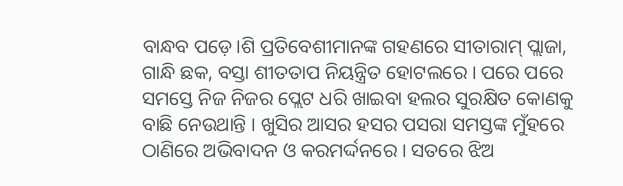ବାନ୍ଧବ ପଡ଼େ।ଶି ପ୍ରତିବେଶୀମାନଙ୍କ ଗହଣରେ ସୀତାରାମ୍ ପ୍ଲାଜା, ଗାନ୍ଧି ଛକ, ବସ୍ତା ଶୀତତାପ ନିୟନ୍ତ୍ରିତ ହୋଟଲରେ । ପରେ ପରେ ସମସ୍ତେ ନିଜ ନିଜର ପ୍ଲେଟ ଧରି ଖାଇବା ହଲର ସୁରକ୍ଷିତ କୋଣକୁ ବାଛି ନେଉଥାନ୍ତି । ଖୁସିର ଆସର ହସର ପସରା ସମସ୍ତଙ୍କ ମୁଁହରେ ଠାଣିରେ ଅଭିବାଦନ ଓ କରମର୍ଦ୍ଦନରେ । ସତରେ ଝିଅ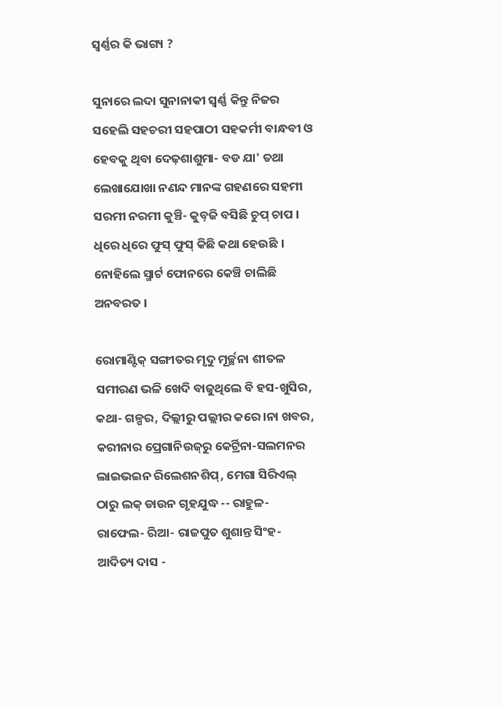ସ୍ୱର୍ଣ୍ଣର କି ଭାଗ୍ୟ ?

ସୁନାରେ ଲଦା ସୁନାନାକୀ ସ୍ୱର୍ଣ୍ଣ କିନ୍ତୁ ନିଜର ସହେଲି ସହଚରୀ ସହପାଠୀ ସହକର୍ମୀ ବାନ୍ଧବୀ ଓ ହେବକୁ ଥିବା ଦେଢ଼ଶାଶୁମା- ବଡ ଯା' ତଥା ଲେଖାଯୋଖା ନଣନ୍ଦ ମାନଙ୍କ ଗହଣରେ ସହମୀ ସରମୀ ନରମୀ କୁଞ୍ଚି- କୁବ଼ଜି ବସିଛି ଚୁପ୍ ଚାପ । ଧିରେ ଧିରେ ଫୁସ୍ ଫୁସ୍ କିଛି କଥା ହେଉଛି । ନୋହିଲେ ସ୍ମାର୍ଟ ଫୋନରେ କେଞ୍ଚି ଚାଲିଛି ଅନବରତ ।

ରୋମାଣ୍ଟିକ୍ ସଙ୍ଗୀତର ମୃଦୁ ମୂର୍ଚ୍ଛନା ଶୀତଳ ସମୀରଣ ଭଳି ଖେଦି ବାଜୁଥିଲେ ବି ହସ-ଖୁସିର, କଥା- ଗଳ୍ପର, ଦିଲ୍ଲୀରୁ ପଲ୍ଲୀର କରେ।ନା ଖବର, କରୀନାର ପ୍ରେଗାନିଉଜ୍‌ରୁ କେର୍ଟ୍ରିନା-ସଲମନର ଲାଇଭଇନ ରିଲେଶନଶିପ୍, ମେଗା ସିରିଏଲ୍ ଠାରୁ ଲକ୍ ଡାଉନ ଗୃହଯୁଦ୍ଧ -- ରାହୁଳ- ରାଫେଲ- ରିଆ- ରାଜପୁତ ଶୁଶାନ୍ତ ସିଂହ- ଆଦିତ୍ୟ ଦାସ -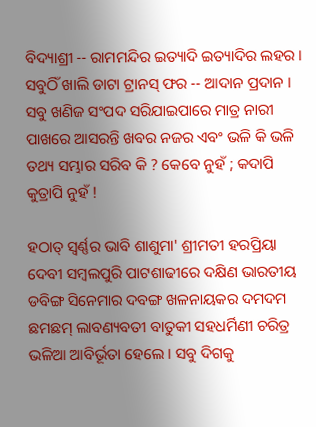ବିଦ୍ୟାଶ୍ରୀ -- ରାମମନ୍ଦିର ଇତ୍ୟାଦି ଇତ୍ୟାଦିର ଲହର । ସବୁଠିଁ ଖାଲି ଡାଟା ଟ୍ରାନସ୍ ଫର -- ଆଦାନ ପ୍ରଦାନ । ସବୁ ଖଣିଜ ସଂପଦ ସରିଯାଇପାରେ ମାତ୍ର ନାରୀ ପାଖରେ ଆସରନ୍ତି ଖବର ନଜର ଏବଂ ଭଳି କି ଭଳି ତଥ୍ୟ ସମ୍ଭାର ସରିବ କି ? କେବେ ନୁହଁ ; କଦାପି କୁତ୍ରାପି ନୁହଁ !

ହଠାତ୍ ସ୍ୱର୍ଣ୍ଣର ଭାବି ଶାଶୁମା' ଶ୍ରୀମତୀ ହରପ୍ରିୟା ଦେବୀ ସମ୍ବଲପୁରି ପାଟଶାଢୀରେ ଦକ୍ଷିଣ ଭାରତୀୟ ଡବିଙ୍ଗ ସିନେମାର ଦବଙ୍ଗ ଖଳନାୟକର ଦମଦମ ଛମଛମ୍ ଲାବଣ୍ୟବତୀ ବାତୁକୀ ସହଧର୍ମିଣୀ ଚରିତ୍ର ଭଳିଆ ଆବିର୍ଭୂତା ହେଲେ । ସବୁ ଦିଗକୁ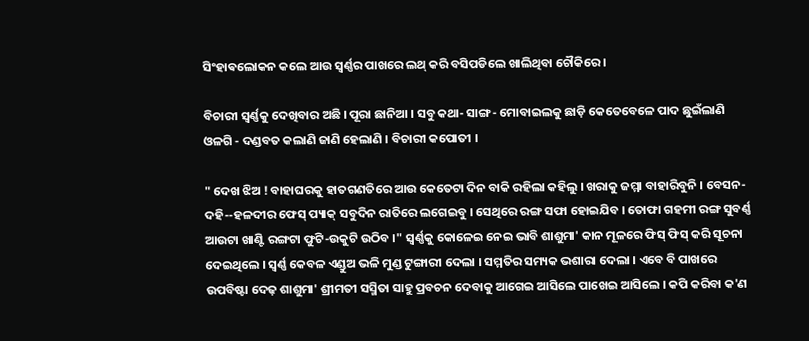ସିଂହାଵଲୋକନ କଲେ ଆଉ ସ୍ୱର୍ଣ୍ଣର ପାଖରେ ଲଥ୍ କରି ବସିପଡିଲେ ଖାଲିଥିବା ଚୌକିରେ ।

ବିଚାରୀ ସ୍ୱର୍ଣ୍ଣକୁ ଦେଖିବାର ଅଛି । ପୂରା ଛାନିଆ । ସବୁ କଥା- ସାଙ୍ଗ- ମୋବାଇଲକୁ ଛାଡ଼ି କେତେବେଳେ ପାଦ ଛୁଇଁଲାଣି ଓଳଗି - ଦଣ୍ଡବତ କଲାଣି ଜାଣି ହେଲାଣି । ବିଚାରୀ କପୋତୀ ।

" ଦେଖ ଝିଅ ! ବାହାଘରକୁ ହାତଗଣତିରେ ଆଉ କେତେଟା ଦିନ ବାକି ରହିଲା କହିଲୁ । ଖରାକୁ ଜମ୍ମା ବାହାରିବୁନି । ବେସନ- ଦହି--ହଳଦୀର ଫେସ୍ ପ୍ୟାକ୍ ସବୁଦିନ ରାତିରେ ଲଗେଇବୁ । ସେଥିରେ ରଙ୍ଗ ସଫା ହୋଇଯିବ । ତୋଫା ଗହମୀ ରଙ୍ଗ ସୁବର୍ଣ୍ଣ ଆଉଟା ଖାଣ୍ଟି ରଙ୍ଗଟା ଫୁଟି-ଉକୁଟି ଉଠିବ ।" ସ୍ଵର୍ଣ୍ଣକୁ କୋଳେଇ ନେଇ ଭାବି ଶାଶୁମା' କାନ ମୂଳରେ ଫିସ୍ ଫିସ୍ କରି ସୂଚନା ଦେଇଥିଲେ । ସ୍ୱର୍ଣ୍ଣ କେବଳ ଏଣ୍ଡୁଅ ଭଳି ମୁଣ୍ଡ ଟୁଙ୍ଗାରୀ ଦେଲା । ସମ୍ମତିର ସମ୍ୟକ ଭଶାରା ଦେଲା । ଏବେ ବି ପାଖରେ ଉପବିଷ୍ଟା ଦେଢ଼ ଶାଶୁମା' ଶ୍ରୀମତୀ ସସ୍ମିତା ସାହୁ ପ୍ରବଚନ ଦେବାକୁ ଆଗେଇ ଆସିଲେ ପାଖେଇ ଆସିଲେ । କପି କରିବା କ'ଣ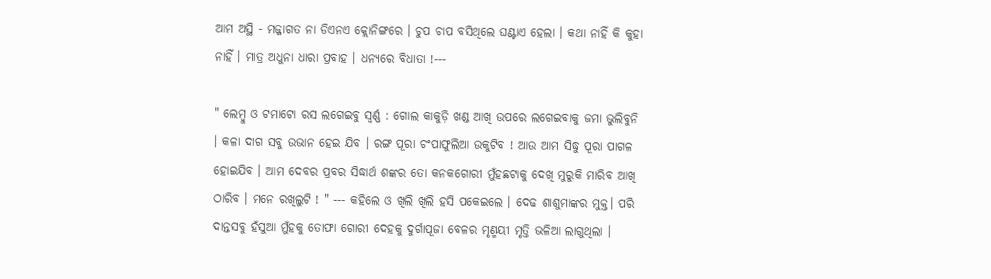ଆମ ଅସ୍ଥି - ମଜ୍ଜାଗତ ନା ଡିଏନଏ କ୍ଲୋନିଙ୍ଗରେ । ଚୁପ ଚାପ ବସିଥିଲେ ଘଣ୍ଟାଏ ହେଲା । କଥା ନାହିଁ କି କୁହା ନାହିଁ । ମାତ୍ର ଅଧୁନା ଧାରା ପ୍ରବାହ । ଧନ୍ୟରେ ବିଧାତା !---

" ଲେମ୍ବୁ ଓ ଟମାଟୋ ରସ ଲଗେଇବୁ ସ୍ୱର୍ଣ୍ଣ : ଗୋଲ କାକୁଡ଼ି ଖଣ୍ଡ ଆଖି ଉପରେ ଲଗେଇବାକୁ ଜମା ଭୁଲିବୁନି । କଳା ଦାଗ ସବୁ ଉଭାନ ହେଇ ଯିବ । ରଙ୍ଗ ପୂରା ଚଂପାଫୁଲିଆ ଉକୁଟିବ ! ଆଉ ଆମ ସିଦ୍ଧୁ ପୂରା ପାଗଳ ହୋଇଯିବ । ଆମ ଦେବର ପ୍ରବର ସିଦ୍ଧାର୍ଥ ଶଙ୍କର ତୋ କନକଗୋରୀ ମୁଁହଛଟାକୁ ଦେଖି ମୁରୁକି ମାରିବ ଆଖି ଠାରିବ । ମନେ ରଖିଲୁଟି ! " --- କହିଲେ ଓ ଖିଲି ଖିଲି ହସି ପକେଇଲେ । ଦେଢ ଶାଶୁମାଙ୍କର ମୁକ୍ତ। ପରି ଦାନ୍ତସବୁ ହଁସୁଆ ମୁଁହକୁ ତୋଫା ଗୋରୀ ଦେହକୁ ଦୁର୍ଗାପୂଜା ବେଳର ମୃଣ୍ମୟୀ ମୃତ୍ତି ଭଳିଆ ଲାଗୁଥିଲା ।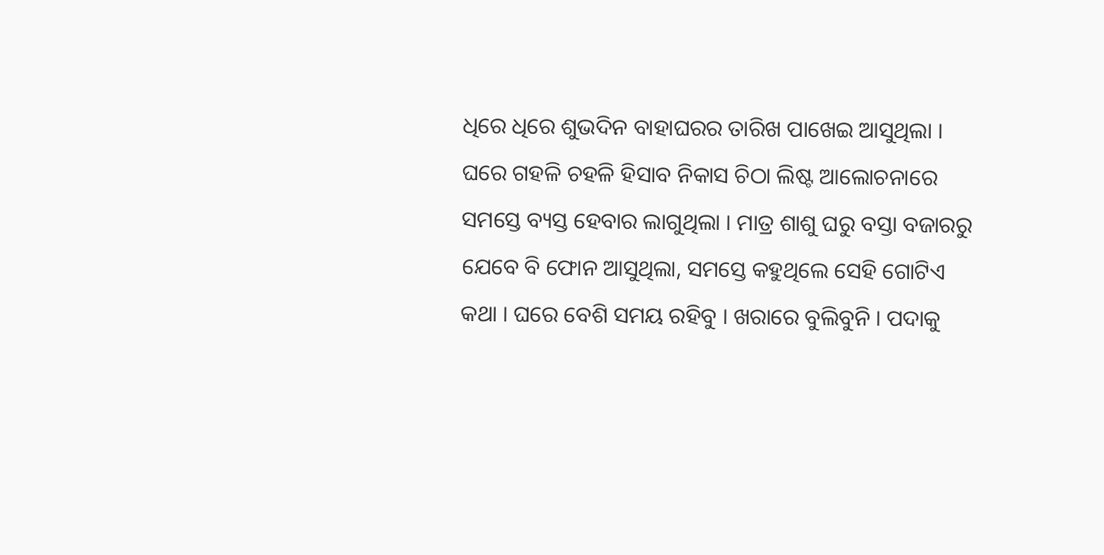ଧିରେ ଧିରେ ଶୁଭଦିନ ବାହାଘରର ତାରିଖ ପାଖେଇ ଆସୁଥିଲା । ଘରେ ଗହଳି ଚହଳି ହିସାବ ନିକାସ ଚିଠା ଲିଷ୍ଟ ଆଲୋଚନାରେ ସମସ୍ତେ ବ୍ୟସ୍ତ ହେବାର ଲାଗୁଥିଲା । ମାତ୍ର ଶାଶୁ ଘରୁ ବସ୍ତା ବଜାରରୁ ଯେବେ ବି ଫୋନ ଆସୁଥିଲା, ସମସ୍ତେ କହୁଥିଲେ ସେହି ଗୋଟିଏ କଥା । ଘରେ ବେଶି ସମୟ ରହିବୁ । ଖରାରେ ବୁଲିବୁନି । ପଦାକୁ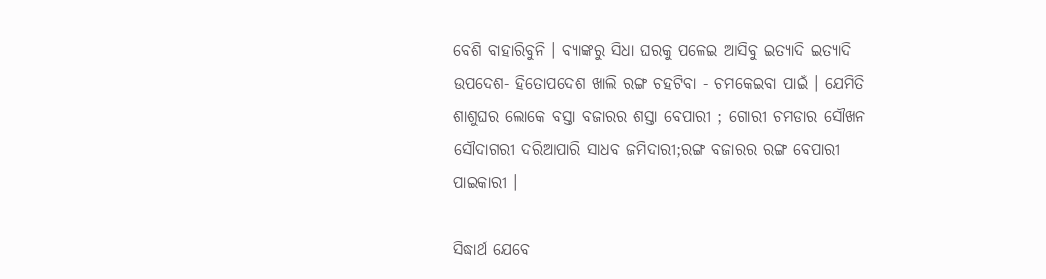ବେଶି ବାହାରିବୁନି । ବ୍ୟାଙ୍କରୁ ସିଧା ଘରକୁ ପଳେଇ ଆସିବୁ ଇତ୍ୟାଦି ଇତ୍ୟାଦି ଉପଦେଶ- ହିତୋପଦେଶ ଖାଲି ରଙ୍ଗ ଚହଟିବା - ଚମକେଇବା ପାଇଁ । ଯେମିତି ଶାଶୁଘର ଲୋକେ ବସ୍ତା ବଜାରର ଶସ୍ତା ବେପାରୀ ; ଗୋରୀ ଚମଡାର ସୌଖନ ସୌଦାଗରୀ ଦରିଆପାରି ସାଧବ ଜମିଦାରୀ;ରଙ୍ଗ ବଜାରର ରଙ୍ଗ ବେପାରୀ ପାଇକାରୀ ।

ସିଦ୍ଧାର୍ଥ ଯେବେ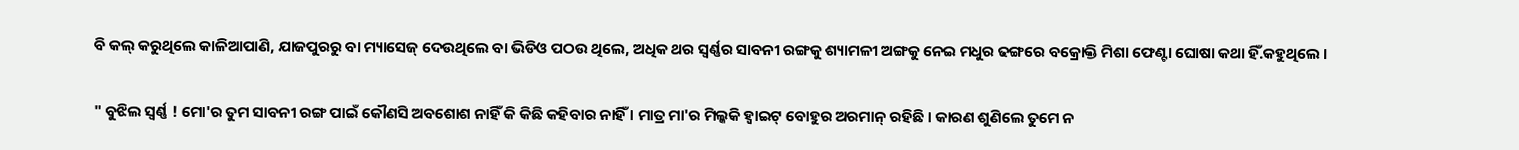ବି କଲ୍ କରୁଥିଲେ କାଳିଆପାଣି, ଯାଜପୁରରୁ ବା ମ୍ୟାସେଜ୍ ଦେଉଥିଲେ ବା ଭିଡିଓ ପଠଉ ଥିଲେ, ଅଧିକ ଥର ସ୍ୱର୍ଣ୍ଣର ସାବନୀ ରଙ୍ଗକୁ ଶ୍ୟାମଳୀ ଅଙ୍ଗକୁ ନେଇ ମଧୁର ଢଙ୍ଗରେ ବକ୍ରୋକ୍ତି ମିଶା ଫେଣ୍ଟା ଘୋଷା କଥା ହିଁ.କହୁଥିଲେ ।

" ବୁଝିଲ ସ୍ୱର୍ଣ୍ଣ ! ମୋ'ର ତୁମ ସାବନୀ ରଙ୍ଗ ପାଇଁ କୌଣସି ଅବଶୋଶ ନାହିଁ କି କିଛି କହିବାର ନାହିଁ । ମାତ୍ର ମା'ର ମିଲ୍କକି ହ୍ୱାଇଟ୍ ବୋହୁର ଅରମାନ୍‌ ରହିଛି । କାରଣ ଶୁଣିଲେ ତୁମେ ନ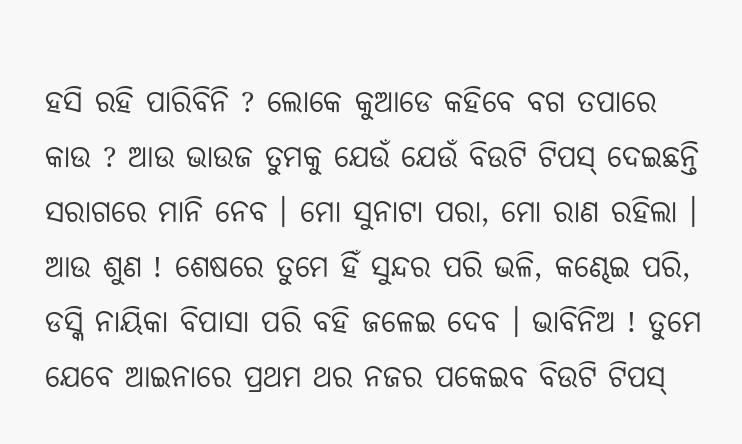ହସି ରହି ପାରିବିନି ? ଲୋକେ କୁଆଡେ କହିବେ ବଗ ତପାରେ କାଉ ? ଆଉ ଭାଉଜ ତୁମକୁ ଯେଉଁ ଯେଉଁ ବିଉଟି ଟିପସ୍‌ ଦେଇଛନ୍ତି ସରାଗରେ ମାନି ନେବ । ମୋ ସୁନାଟା ପରା, ମୋ ରାଣ ରହିଲା । ଆଉ ଶୁଣ ! ଶେଷରେ ତୁମେ ହିଁ ସୁନ୍ଦର ପରି ଭଳି, କଣ୍ଢେଇ ପରି, ଡସ୍କି ନାୟିକା ବିପାସା ପରି ବହି ଜଳେଇ ଦେବ । ଭାବିନିଅ ! ତୁମେ ଯେବେ ଆଇନାରେ ପ୍ରଥମ ଥର ନଜର ପକେଇବ ବିଉଟି ଟିପସ୍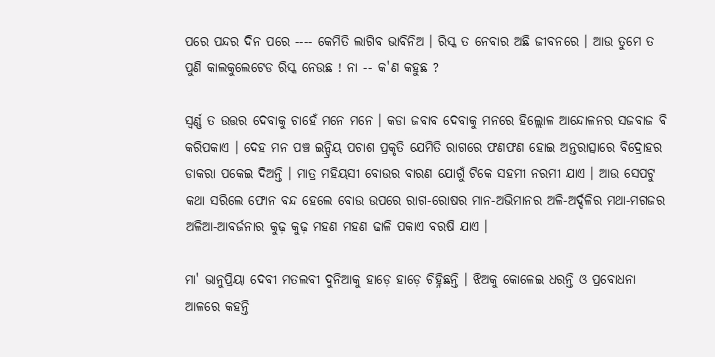ପରେ ପନ୍ଦର ଦିନ ପରେ ---- କେମିତି ଲାଗିବ ଭାବିନିଅ । ରିସ୍କ ତ ନେବାର ଅଛି ଜୀବନରେ । ଆଉ ତୁମେ ତ ପୁଣି କାଲକୁଲେଟେଡ ରିସ୍କ ନେଉଛ ! ନା -- କ'ଣ କହୁଛ ?

ସ୍ୱର୍ଣ୍ଣ ତ ଉତ୍ତର ଦେବାକୁ ଚାହେଁ ମନେ ମନେ । କଡା ଜବାବ ଦେବାକୁ ମନରେ ହିଲ୍ଲୋଳ ଆନ୍ଦୋଳନର ସଜବାଜ ବି କରିପକାଏ । ଦେହ ମନ ପଞ୍ଚ ଇନ୍ଦ୍ରିୟ ପଚାଶ ପ୍ରକୃତି ଯେମିତି ରାଗରେ ଫଣଫଣ ହୋଇ ଅନ୍ତରାତ୍ସାରେ ବିଦ୍ରୋହର ଡାକରା ପକେଇ ଦିଅନ୍ତି । ମାତ୍ର ମହିୟସୀ ବୋଉର ବାରଣ ଯୋଗୁଁ ଟିକେ ସହମୀ ନରମୀ ଯାଏ । ଆଉ ସେପଟୁ କଥା ସରିଲେ ଫୋନ ବନ୍ଦ ହେଲେ ବୋଉ ଉପରେ ରାଗ-ରୋଷର ମାନ-ଅଭିମାନର ଅଳି-ଅର୍ଦ୍ଦଳିର ମଥା-ମଗଜର ଅଳିଆ-ଆବର୍ଜନାର କୁଢ଼ କୁଢ଼ ମହଣ ମହଣ ଢାଳି ପକାଏ ବରଷି ଯାଏ ।

ମା' ଭାନୁପ୍ରିୟା ଦେବୀ ମତଲବୀ ଦୁନିଆକୁ ହାଡ଼େ ହାଡ଼େ ଚିହ୍ନିଛନ୍ତି । ଝିଅକୁ କୋଳେଇ ଧରନ୍ତି ଓ ପ୍ରବୋଧନା ଆଳରେ କହନ୍ତି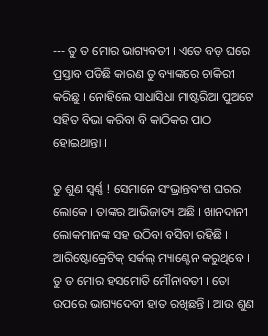--- ତୁ ତ ମୋର ଭାଗ୍ୟବତୀ । ଏତେ ବଡ଼ ଘରେ ପ୍ରସ୍ତାବ ପଡିଛି କାରଣ ତୁ ବ୍ୟାଙ୍କରେ ଚାକିରୀ କରିଛୁ । ନୋହିଲେ ସାଧାସିଧା ମାଷ୍ଟରିଆ ପୁଅଟେ ସହିତ ବିଭା କରିବା ବି କାଠିକର ପାଠ ହୋଇଥାନ୍ତା ।

ତୁ ଶୁଣ ସ୍ୱର୍ଣ୍ଣ ! ସେମାନେ ସଂଭ୍ରାନ୍ତବଂଶ ଘରର ଲୋକେ । ତାଙ୍କର ଆଭିଜାତ୍ୟ ଅଛି । ଖାନଦାନୀ ଲୋକମାନଙ୍କ ସହ ଉଠିବା ବସିବା ରହିଛି । ଆରିଷ୍ଟୋକ୍ରେଟିକ୍ ସର୍କଲ୍ ମ୍ୟାଣ୍ଟେନ କରୁଥିବେ । ତୁ ତ ମୋର ହସମୋତି ମୌନାବତୀ । ତୋ ଉପରେ ଭାଗ୍ୟଦେବୀ ହାତ ରଖିଛନ୍ତି । ଆଉ ଶୁଣ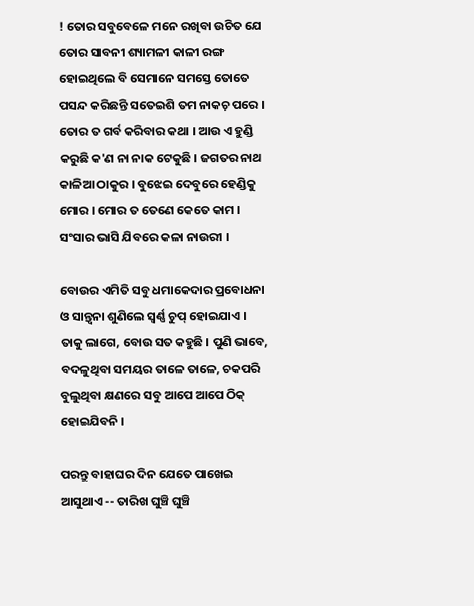! ତୋର ସବୁବେଳେ ମନେ ରଖିବା ଉଚିତ ଯେ ତୋର ସାବନୀ ଶ୍ୟାମଳୀ କାଳୀ ରଙ୍ଗ ହୋଇଥିଲେ ବି ସେମାନେ ସମସ୍ତେ ତୋତେ ପସନ୍ଦ କରିଛନ୍ତି ସତେଇଶି ତମ ନାକଚ଼ ପରେ । ତୋର ତ ଗର୍ବ କରିବାର କଥା । ଆଉ ଏ ହୁଣ୍ଡି କରୁଛି କ'ଣ ନା ନାକ ଟେକୁଛି । ଜଗତର ନାଥ କାଳିଆ ଠାକୁର । ବୁଝେଇ ଦେବୁରେ ହେଣ୍ଡିକୁ ମୋର । ମୋର ତ ତେଣେ କେତେ କାମ । ସଂସାର ଭାସି ଯିବରେ କଳା ନାଉରୀ ।

ବୋଉର ଏମିତି ସବୁ ଧମାକେଦାର ପ୍ରବୋଧନା ଓ ସାନ୍ତ୍ୱନା ଶୁଣିଲେ ସ୍ୱର୍ଣ୍ଣ ଚୁପ୍ ହୋଇଯାଏ । ତାକୁ ଲାଗେ, ବୋଉ ସତ କହୁଛି । ପୁଣି ଭାବେ, ବଦଳୁଥିବା ସମୟର ତାଳେ ତାଳେ, ଚକପରି ବୁଲୁଥିବା କ୍ଷଣରେ ସବୁ ଆପେ ଆପେ ଠିକ୍ ହୋଇଯିବନି ।

ପରନ୍ତୁ ବାହାଘର ଦିନ ଯେତେ ପାଖେଇ ଆସୁଥାଏ -- ତାରିଖ ଘୁଞ୍ଚି ଘୁଞ୍ଚି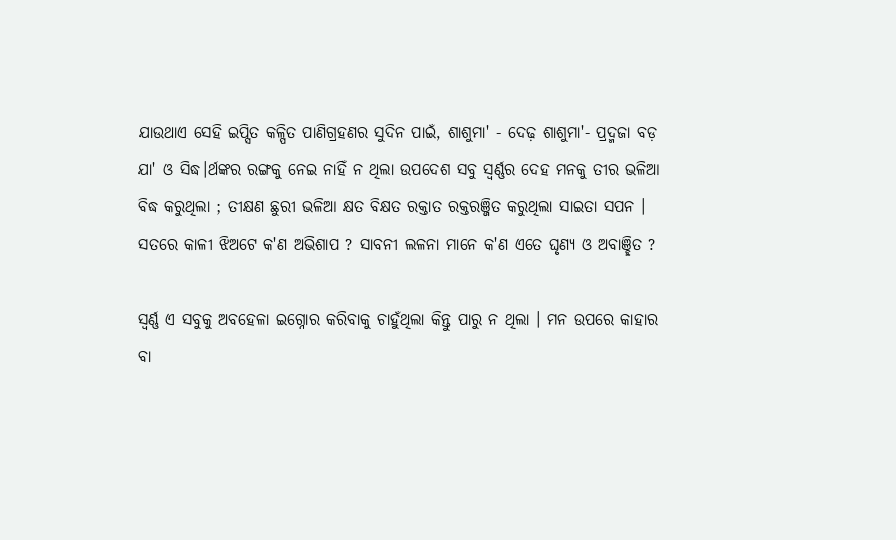ଯାଉଥାଏ ସେହି ଇପ୍ସିତ କଳ୍ପିତ ପାଣିଗ୍ରହଣର ସୁଦିନ ପାଇଁ, ଶାଶୁମା' - ଦେଢ଼ ଶାଶୁମା'- ପ୍ରଦ୍ମଜା ବଡ଼ ଯା' ଓ ସିଦ୍ଧ।ର୍ଥଙ୍କର ରଙ୍ଗକୁ ନେଇ ନାହିଁ ନ ଥିଲା ଉପଦେଶ ସବୁ ସ୍ୱର୍ଣ୍ଣର ଦେହ ମନକୁ ତୀର ଭଳିଆ ବିଦ୍ଧ କରୁଥିଲା ; ତୀକ୍ଷଣ ଛୁରୀ ଭଳିଆ କ୍ଷତ ବିକ୍ଷତ ରକ୍ତାତ ରକ୍ତରଞ୍ଜିତ କରୁଥିଲା ସାଇତା ସପନ । ସତରେ କାଳୀ ଝିଅଟେ କ'ଣ ଅଭିଶାପ ? ସାବନୀ ଲଳନା ମାନେ କ'ଣ ଏତେ ଘୃଣ୍ୟ ଓ ଅବାଞ୍ଛିତ ?

ସ୍ୱର୍ଣ୍ଣ ଏ ସବୁକୁ ଅବହେଳା ଇଗ୍ନୋର କରିବାକୁ ଚାହୁଁଥିଲା କିନ୍ତୁ ପାରୁ ନ ଥିଲା । ମନ ଉପରେ କାହାର ବା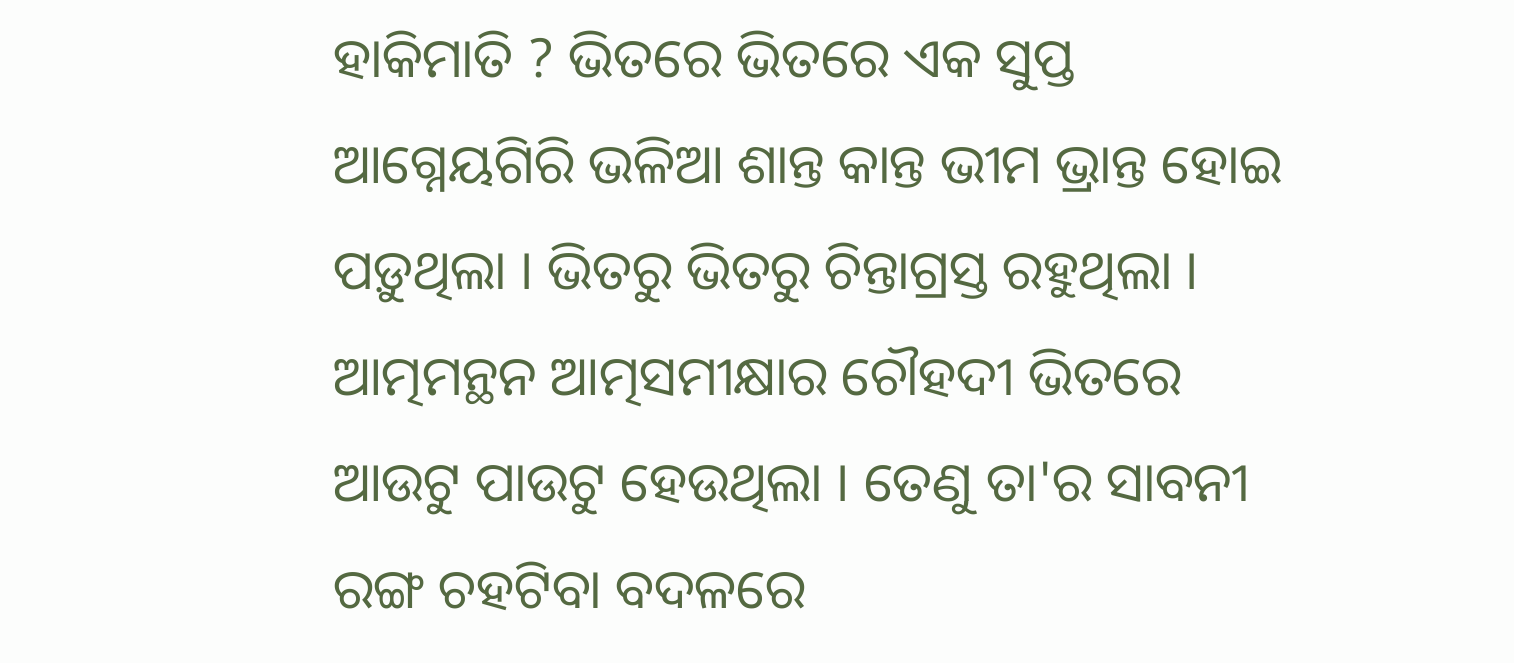ହାକିମାତି ? ଭିତରେ ଭିତରେ ଏକ ସୁପ୍ତ ଆଗ୍ନେୟଗିରି ଭଳିଆ ଶାନ୍ତ କାନ୍ତ ଭୀମ ଭ୍ରାନ୍ତ ହୋଇ ପଡ଼ୁଥିଲା । ଭିତରୁ ଭିତରୁ ଚିନ୍ତାଗ୍ରସ୍ତ ରହୁଥିଲା । ଆତ୍ମମନ୍ଥନ ଆତ୍ମସମୀକ୍ଷାର ଚୌହଦୀ ଭିତରେ ଆଉଟୁ ପାଉଟୁ ହେଉଥିଲା । ତେଣୁ ତା'ର ସାବନୀ ରଙ୍ଗ ଚହଟିବା ବଦଳରେ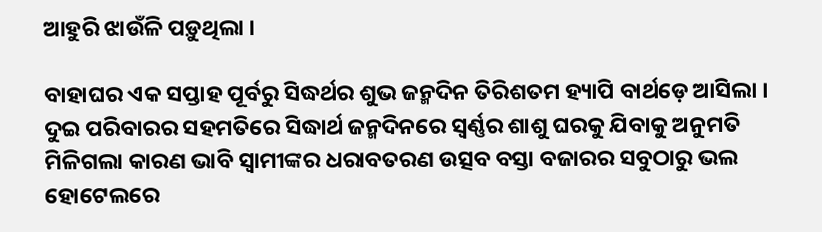ଆହୁରି ଝାଉଁଳି ପଡ଼ୁଥିଲା ।

ବାହାଘର ଏକ ସପ୍ତାହ ପୂର୍ବରୁ ସିଦ୍ଧର୍ଥର ଶୁଭ ଜନ୍ମଦିନ ତିରିଶତମ ହ୍ୟାପି ବାର୍ଥଡ଼େ ଆସିଲା । ଦୁଇ ପରିବାରର ସହମତିରେ ସିଦ୍ଧାର୍ଥ ଜନ୍ମଦିନରେ ସ୍ୱର୍ଣ୍ଣର ଶାଶୁ ଘରକୁ ଯିବାକୁ ଅନୁମତି ମିଳିଗଲା କାରଣ ଭାବି ସ୍ଵାମୀଙ୍କର ଧରାବତରଣ ଉତ୍ସବ ବସ୍ତା ବଜାରର ସବୁଠାରୁ ଭଲ ହୋଟେଲରେ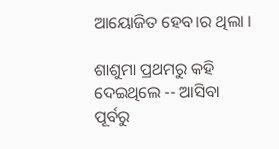ଆୟୋଜିତ ହେବ।ର ଥିଲା ।

ଶାଶୁମା ପ୍ରଥମରୁ କହି ଦେଇଥିଲେ -- ଆସିବା ପୂର୍ବରୁ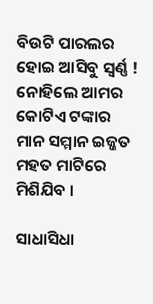ବିଉଟି ପାରଲର ହୋଇ ଆସିବୁ ସ୍ୱର୍ଣ୍ଣ ! ନୋହିଲେ ଆମର କୋଟିଏ ଟଙ୍କାର ମାନ ସମ୍ମାନ ଇଜ୍ଜତ ମହତ ମାଟିରେ ମିଶିଯିବ ।

ସାଧାସିଧା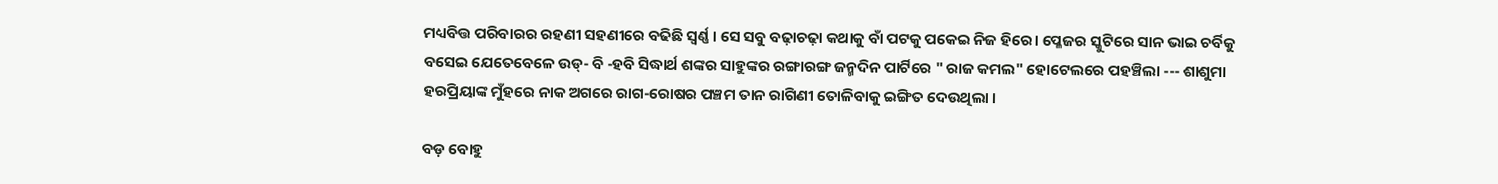ମଧ୍ୟବିତ୍ତ ପରିବାରର ରହଣୀ ସହଣୀରେ ବଢିଛି ସ୍ୱର୍ଣ୍ଣ । ସେ ସବୁ ବଢ଼ାଚଢ଼ା କଥାକୁ ବାଁ ପଟକୁ ପକେଇ ନିଜ ହିରେ। ପ୍ଳେଜର ସ୍କୁଟିରେ ସାନ ଭାଇ ଚର୍ବିକୁ ବସେଇ ଯେତେବେଳେ ଉଡ୍‌- ବି -ହବି ସିଦ୍ଧାର୍ଥ ଶଙ୍କର ସାହୁଙ୍କର ରଙ୍ଗାରଙ୍ଗ ଜନ୍ମଦିନ ପାର୍ଟିରେ " ରାଜ କମଲ" ହୋଟେଲରେ ପହଞ୍ଚିଲା --- ଶାଶୁମା ହରପ୍ରିୟାଙ୍କ ମୁଁହରେ ନାକ ଅଗରେ ରାଗ-ରୋଷର ପଞ୍ଚମ ତାନ ରାଗିଣୀ ତୋଳିବାକୁ ଇଙ୍ଗିତ ଦେଉଥିଲା ।

ବଡ଼ ବୋହୁ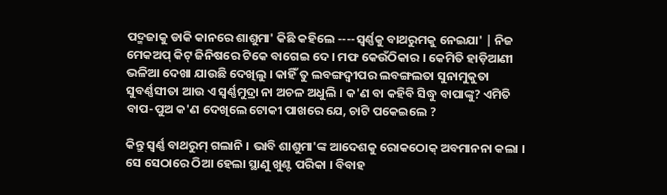ପଦ୍ମଜାକୁ ଡାକି କାନରେ ଶାଶୁମା' କିଛି କହିଲେ ----ସ୍ୱର୍ଣ୍ଣକୁ ବାଥରୁମକୁ ନେଇଯା' | ନିଜ ମେକଅପ୍ କିଟ୍ ଜିନିଷରେ ଟିକେ ବାଗେଇ ଦେ । ମଫ କେଉଁଠିକାର । କେମିତି ହାଡ଼ିଆଣୀ ଭଳିଆ ଦେଖା ଯାଉଛି ଦେଖିଲୁ । କାହିଁ ତୁ ଲବଙ୍ଗଦ୍ଵୀପର ଲବଙ୍ଗଲତା ସୁନାମୁକୁତା ସୁବର୍ଣ୍ଣସୀତା ଆଉ ଏ ସ୍ୱର୍ଣ୍ଣମୁଦ୍ରା ନା ଅଚଳ ଅଧୁଲି । କ'ଣ ବା କହିବି ସିଦ୍ଧୁ ବାପାଙ୍କୁ? ଏମିତି ବାପ-ପୁଅ କ'ଣ ଦେଖିଲେ ଟୋକୀ ପାଖରେ ଯେ, ଚାଟି ପକେଇଲେ ?

କିନ୍ତୁ ସ୍ୱର୍ଣ୍ଣ ବାଥରୁମ୍ ଗଲାନି । ଭାବି ଶାଶୁମା'ଙ୍କ ଆଦେଶକୁ ରୋକଠୋକ୍ ଅବମାନନା କଲା । ସେ ସେଠାରେ ଠିଆ ହେଲା ସ୍ଥାଣୁ ଖୁଣ୍ଟ ପରିକା । ବିବାହ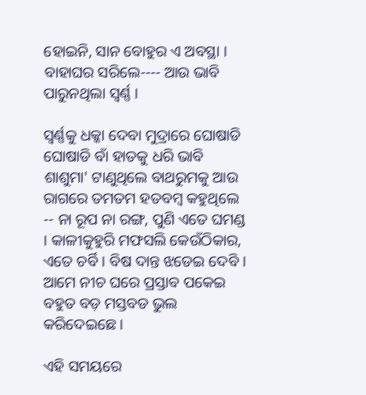ହୋଇନି, ସାନ ବୋହୁର ଏ ଅବସ୍ଥା । ବାହାଘର ସରିଲେ---- ଆଉ ଭାବି ପାରୁନଥିଲା ସ୍ୱର୍ଣ୍ଣ ।

ସ୍ୱର୍ଣ୍ଣକୁ ଧକ୍କା ଦେବା ମୁଦ୍ରାରେ ଘୋଷାଡି ଘୋଷାଡି ବାଁ ହାତକୁ ଧରି ଭାବି ଶାଶୁମା' ଟାଣୁଥିଲେ ବାଥରୁମକୁ ଆଉ ରାଗରେ ତମତମ ହତବମ୍ୱ କହୁଥିଲେ -- ନା ରୂପ ନା ରଙ୍ଗ, ପୁଣି ଏତେ ଘମଣ୍ଡ । କାଳୀକୁହୁରି ମଫସଲି କେଉଁଠିକାର, ଏତେ ଚର୍ବି । ବିଷ ଦାନ୍ତ ଝଡେଇ ଦେବି । ଆମେ ନୀଚ ଘରେ ପ୍ରସ୍ତାବ ପକେଇ ବହୁତ ବଡ଼ ମସ୍ତବଡ ଭୁଲ କରିଦେଇଛେ ।

ଏହି ସମୟରେ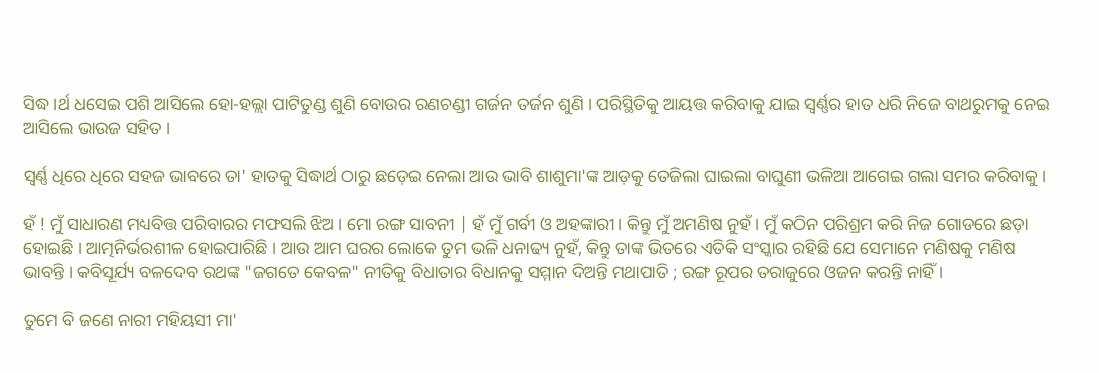ସିଦ୍ଧ।ର୍ଥ ଧସେଇ ପଶି ଆସିଲେ ହୋ-ହଲ୍ଲା ପାଟିତୁଣ୍ଡ ଶୁଣି ବୋଉର ରଣଚଣ୍ଡୀ ଗର୍ଜନ ତର୍ଜନ ଶୁଣି । ପରିସ୍ଥିତିକୁ ଆୟତ୍ତ କରିବାକୁ ଯାଇ ସ୍ୱର୍ଣ୍ଣର ହାତ ଧରି ନିଜେ ବାଥରୁମକୁ ନେଇ ଆସିଲେ ଭାଉଜ ସହିତ ।

ସ୍ୱର୍ଣ୍ଣ ଧିରେ ଧିରେ ସହଜ ଭାବରେ ତା' ହାତକୁ ସିଦ୍ଧାର୍ଥ ଠାରୁ ଛଡ଼େଇ ନେଲା ଆଉ ଭାବି ଶାଶୁମା'ଙ୍କ ଆଡ଼କୁ ତେଜିଲା ଘାଇଲା ବାଘୁଣୀ ଭଳିଆ ଆଗେଇ ଗଲା ସମର କରିବାକୁ ।

ହଁ ! ମୁଁ ସାଧାରଣ ମଧ୍ୟବିତ୍ତ ପରିବାରର ମଫସଲି ଝିଅ । ମୋ ରଙ୍ଗ ସାବନୀ | ହଁ ମୁଁ ଗର୍ବୀ ଓ ଅହଙ୍କାରୀ । କିନ୍ତୁ ମୁଁ ଅମଣିଷ ନୁହଁ । ମୁଁ କଠିନ ପରିଶ୍ରମ କରି ନିଜ ଗୋଡରେ ଛଡ଼ା ହୋଇଛି । ଆତ୍ମନିର୍ଭରଶୀଳ ହୋଇପାରିଛି । ଆଉ ଆମ ଘରର ଲୋକେ ତୁମ ଭଳି ଧନାଢ୍ୟ ନୁହଁ, କିନ୍ତୁ ତାଙ୍କ ଭିତରେ ଏତିକି ସଂସ୍କାର ରହିଛି ଯେ ସେମାନେ ମଣିଷକୁ ମଣିଷ ଭାବନ୍ତି । କବିସୂର୍ଯ୍ୟ ବଳଦେବ ରଥଙ୍କ "ଜଗତେ କେବଳ" ନୀତିକୁ ବିଧାତାର ବିଧାନକୁ ସମ୍ମାନ ଦିଅନ୍ତି ମଥାପାତି ; ରଙ୍ଗ ରୂପର ତରାଜୁରେ ଓଜନ କରନ୍ତି ନାହିଁ ।

ତୁମେ ବି ଜଣେ ନାରୀ ମହିୟସୀ ମା'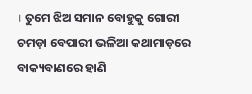। ତୁମେ ଝିଅ ସମାନ ବୋହୁକୁ ଗୋରୀ ଚମଡ଼ା ବେପାରୀ ଭଳିଆ କଥାମାଡ଼ରେ ବାକ୍ୟବାଣରେ ହାଣି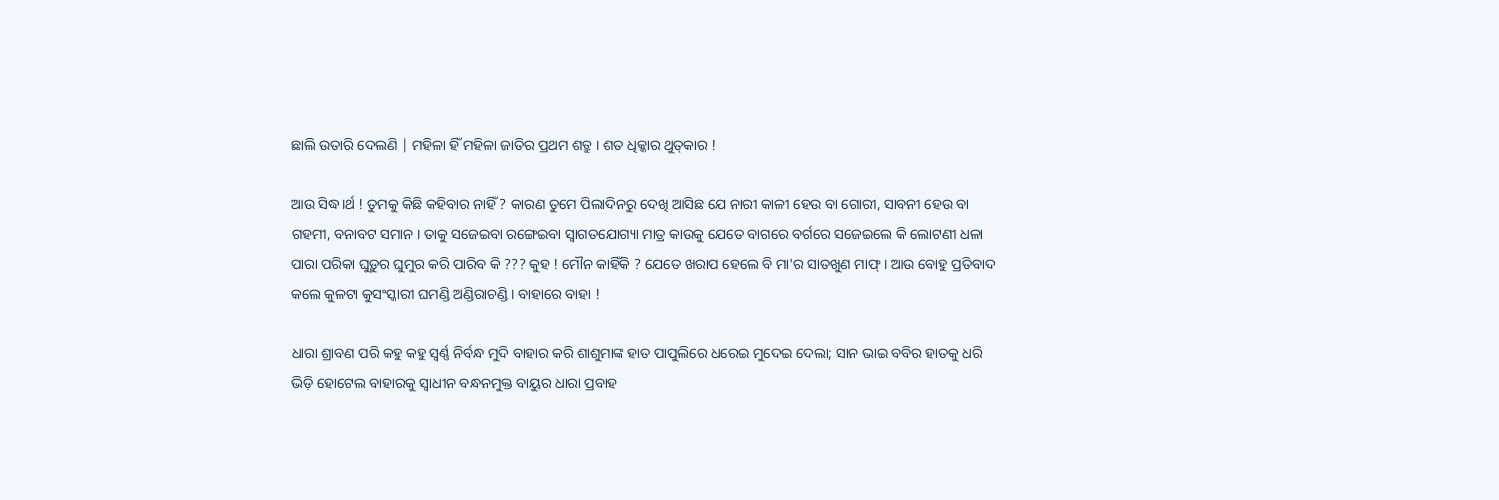ଛାଲି ଉତାରି ଦେଲଣି | ମହିଳା ହିଁ ମହିଳା ଜାତିର ପ୍ରଥମ ଶତ୍ରୁ । ଶତ ଧିକ୍କାର ଥୁତ୍‌କାର !

ଆଉ ସିଦ୍ଧ।ର୍ଥ ! ତୁମକୁ କିଛି କହିବାର ନାହିଁ ? କାରଣ ତୁମେ ପିଲାଦିନରୁ ଦେଖି ଆସିଛ ଯେ ନାରୀ କାଳୀ ହେଉ ବା ଗୋରୀ, ସାବନୀ ହେଉ ବା ଗହମୀ, ବନାବଟ ସମାନ । ତାକୁ ସଜେଇବା ରଙ୍ଗେଇବା ସ୍ଵାଗତଯୋଗ୍ୟା ମାତ୍ର କାଉକୁ ଯେତେ ବାଗରେ ବର୍ଗରେ ସଜେଇଲେ କି ଲୋଟଣୀ ଧଳା ପାରା ପରିକା ଘୁଡ଼ୁର ଘୁମୁର କରି ପାରିବ କି ??? କୁହ ! ମୌନ କାହିଁକି ? ଯେତେ ଖରାପ ହେଲେ ବି ମା'ର ସାତଖୁଣ ମାଫ୍ । ଆଉ ବୋହୁ ପ୍ରତିବାଦ କଲେ କୁଳଟା କୁସଂସ୍କାରୀ ଘମଣ୍ଡି ଅଣ୍ଡିରାଚଣ୍ଡି । ବାହାରେ ବାହା !

ଧାରା ଶ୍ରାବଣ ପରି କହୁ କହୁ ସ୍ୱର୍ଣ୍ଣ ନିର୍ବନ୍ଧ ମୁଦି ବାହାର କରି ଶାଶୁମାଙ୍କ ହାତ ପାପୁଲିରେ ଧରେଇ ମୁଦେଇ ଦେଲା; ସାନ ଭାଇ ବବିର ହାତକୁ ଧରି ଭିଡ଼ି ହୋଟେଲ ବାହାରକୁ ସ୍ଵାଧୀନ ବନ୍ଧନମୁକ୍ତ ବାୟୁର ଧାରା ପ୍ରବାହ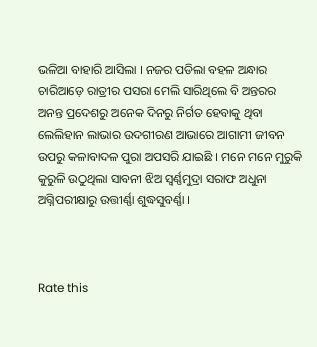ଭଳିଆ ବାହାରି ଆସିଲା । ନଜର ପଡିଲା ବହଳ ଅନ୍ଧାର ଚାରିଆଡ଼େ ରାତ୍ରୀର ପସରା ମେଲି ସାରିଥିଲେ ବି ଅନ୍ତରର ଅନନ୍ତ ପ୍ରଦେଶରୁ ଅନେକ ଦିନରୁ ନିର୍ଗତ ହେବାକୁ ଥିବା ଲେଲିହାନ ଲାଭାର ଉଦଗୀରଣ ଆଭାରେ ଆଗାମୀ ଜୀବନ ଉପରୁ କଳାବାଦଳ ପୁରା ଅପସରି ଯାଇଛି । ମନେ ମନେ ମୁରୁକି କୁରୁଳି ଉଠୁଥିଲା ସାବନୀ ଝିଅ ସ୍ୱର୍ଣ୍ଣମୁଦ୍ରା ସରାଫ ଅଧୁନା ଅଗ୍ନିପରୀକ୍ଷାରୁ ଉତ୍ତୀର୍ଣ୍ଣା ଶୁଦ୍ଧସୁବର୍ଣ୍ଣା ।



Rate this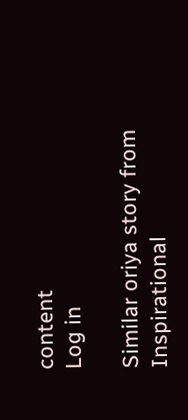content
Log in

Similar oriya story from Inspirational